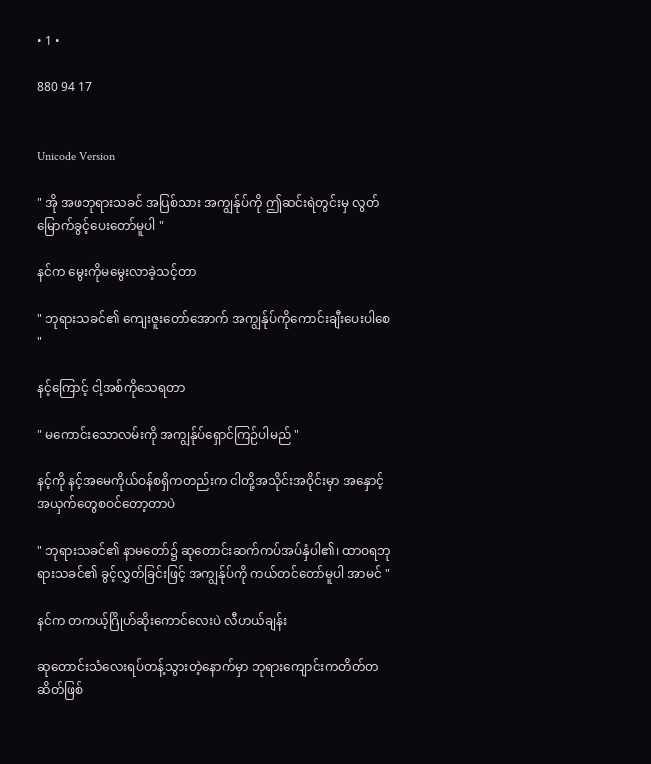• 1 •

880 94 17


Unicode Version

" အို အဖဘုရားသခင် အပြစ်သား အကျွန်ုပ်ကို ဤဆင်းရဲတွင်းမှ လွတ်မြောက်ခွင့်ပေးတော်မူပါ "

နင်က မွေးကိုမမွေးလာခဲ့သင့်တာ

" ဘုရားသခင်၏ ကျေးဇူးတော်အောက် အကျွန်ုပ်ကိုကောင်းချီးပေးပါစေ "

နင့်ကြောင့် ငါ့အစ်ကိုသေရတာ

" မကောင်းသောလမ်းကို အကျွန်ုပ်ရှောင်ကြဉ်ပါမည် "

နင့်ကို နင့်အမေကိုယ်ဝန်စရှိကတည်းက ငါတို့အသိုင်းအဝိုင်းမှာ အနှောင့်အယှက်တွေစဝင်တော့တာပဲ

" ဘုရားသခင်၏ နာမတော်၌ ဆုတောင်းဆက်ကပ်အပ်နှံပါ၏၊ ထာဝရဘုရားသခင်၏ ခွင့်လွှတ်ခြင်းဖြင့် အကျွန်ုပ်ကို ကယ်တင်တော်မူပါ အာမင် "

နင်က တကယ့်ဂြိုဟ်ဆိုးကောင်လေးပဲ လီဟယ်ချန်း

ဆုတောင်းသံလေးရပ်တန့်သွားတဲ့နောက်မှာ ဘုရားကျောင်းကတိတ်တဆိတ်ဖြစ်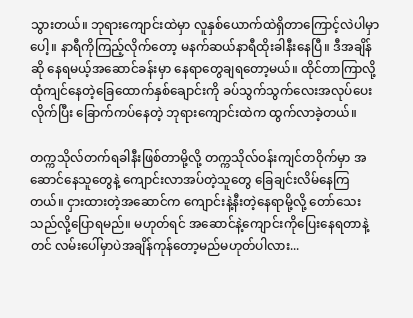သွားတယ်။ ဘုရားကျောင်းထဲမှာ လူနှစ်ယောက်ထဲရှိတာကြောင့်လဲပါမှာပေါ့။ နာရီကိုကြည့်လိုက်တော့ မနက်ဆယ်နာရီထိုးခါနီးနေပြီ။ ဒီအချိန်ဆို နေရမယ့်အဆောင်ခန်းမှာ နေရာတွေချရတော့မယ်။ ထိုင်တာကြာလို့ ထုံကျင်နေတဲ့ခြေထောက်‌နှစ်ချောင်းကို ခပ်သွက်သွက်လေးအလုပ်ပေးလိုက်ပြီး ခြောက်ကပ်နေတဲ့ ဘုရားကျောင်းထဲက ထွက်လာခဲ့တယ်။

တက္ကသိုလ်တက်ရခါနီးဖြစ်တာမို့လို့ တက္ကသိုလ်ဝန်းကျင်တဝိုက်မှာ အဆောင်နေသူတွေနဲ့ ကျောင်းလာအပ်တဲ့သူတွေ ခြေချင်းလိမ်နေကြတယ်။ ငှားထားတဲ့အဆောင်က ကျောင်းနဲ့နီးတဲ့နေရာမို့လို့ တော်သေးသည်လို့ပြောရမည်။ မဟုတ်ရင် အဆောင်နဲ့ကျောင်းကိုပြေးနေရတာနဲ့တင် လမ်းပေါ်မှာပဲအချိန်ကုန်တော့မည်မဟုတ်ပါလား...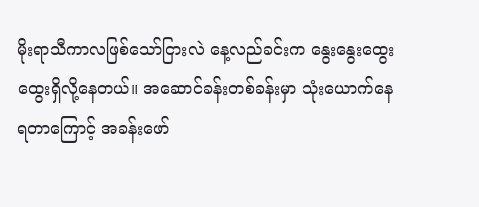မိုးရာသီကာလဖြစ်သော်ငြားလဲ နေ့လည်ခင်းက နွေးနွေးထွေးထွေးရှိလို့နေတယ်။ အဆောင်ခန်းတစ်ခန်းမှာ သုံးယောက်နေရတာကြောင့် အခန်းဖော်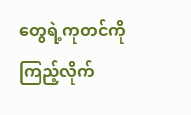တွေရဲ့ကုတင်ကိုကြည့်လိုက်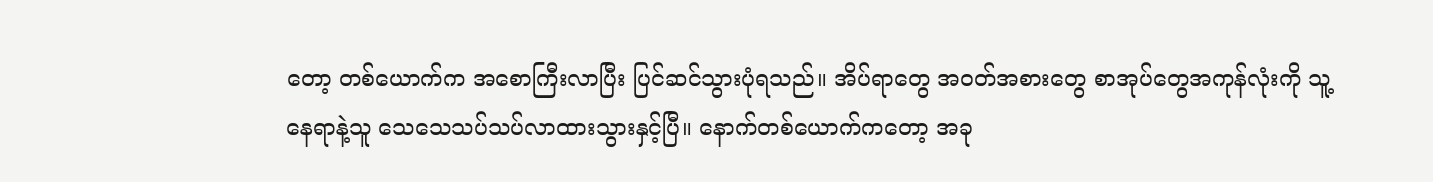တော့ တစ်ယောက်က အစောကြီးလာပြီး ပြင်ဆင်သွားပုံရသည်။ အိပ်ရာတွေ အဝတ်အစားတွေ စာအုပ်တွေအကုန်လုံးကို သူ့နေရာနဲ့သူ သေသေသပ်သပ်လာထားသွားနှင့်ပြီ။ နောက်တစ်ယောက်ကတော့ အခု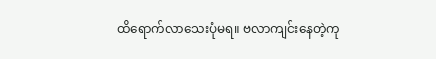ထိရောက်လာသေးပုံမရ။ ဗလာကျင်းနေတဲ့ကု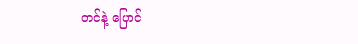တင်နဲ့ ပြောင်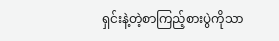ရှင်းနဲ့တဲ့စာကြည့်စားပွဲကိုသာ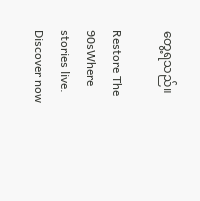တွေ့ရသည်။

Restore The 90sWhere stories live. Discover now